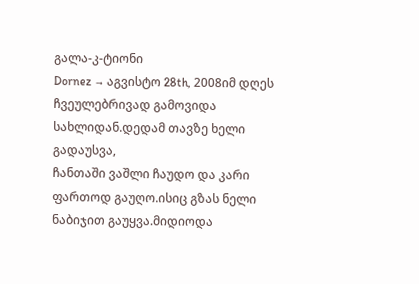გალა-კ-ტიონი
Dornez → აგვისტო 28th, 2008იმ დღეს ჩვეულებრივად გამოვიდა სახლიდან.დედამ თავზე ხელი გადაუსვა,
ჩანთაში ვაშლი ჩაუდო და კარი ფართოდ გაუღო.ისიც გზას ნელი ნაბიჯით გაუყვა.მიდიოდა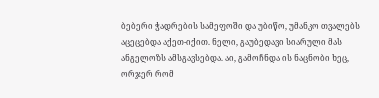ბებერი ჭადრების სამეფოში და უბიწო, უმანკო თვალებს აცეცებდა აქეთ-იქით. ნელი, გაუბედავი სიარული მას ანგელოზს ამსგავსებდა. აი, გამოჩნდა ის ნაცნობი ხეც, ორჯერ რომ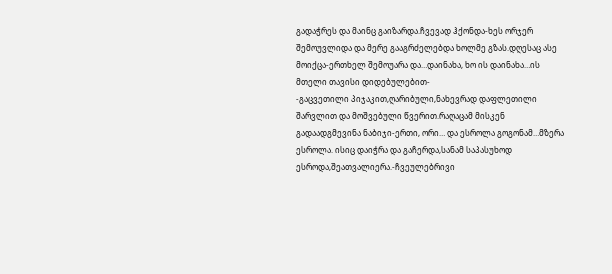გადაჭრეს და მაინც გაიზარდა.ჩვევად ჰქონდა-ხეს ორჯერ შემოუვლიდა და მერე გააგრძელებდა ხოლმე გზას.დღესაც ასე მოიქცა-ერთხელ შემოუარა და…დაინახა, ხო ის დაინახა…ის მთელი თავისი დიდებულებით-
-გაცვეთილი პიჯაკით,ღარიბული,ნახევრად დაფლეთილი შარვლით და მოშვებული წვერით.რაღაცამ მისკენ გადაადგმევინა ნაბიჯი-ერთი, ორი… და ესროლა გოგონამ…მზერა ესროლა. ისიც დაიჭრა და გაჩერდა,სანამ საპასუხოდ ესროდა,შეათვალიერა.-ჩვეულებრივი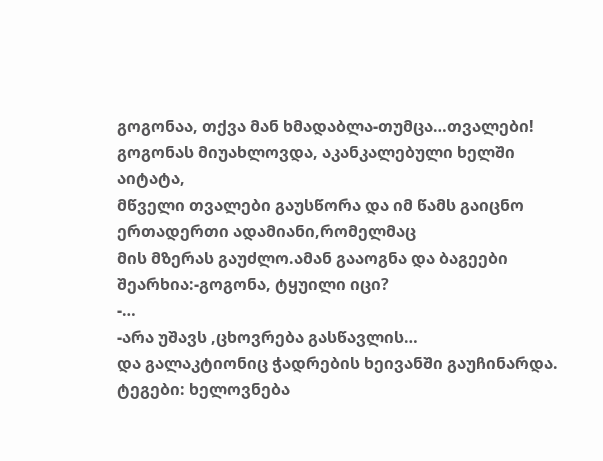გოგონაა, თქვა მან ხმადაბლა-თუმცა…თვალები! გოგონას მიუახლოვდა, აკანკალებული ხელში აიტატა,
მწველი თვალები გაუსწორა და იმ წამს გაიცნო ერთადერთი ადამიანი,რომელმაც
მის მზერას გაუძლო.ამან გააოგნა და ბაგეები შეარხია:-გოგონა, ტყუილი იცი?
-…
-არა უშავს ,ცხოვრება გასწავლის…
და გალაკტიონიც ჭადრების ხეივანში გაუჩინარდა.
ტეგები: ხელოვნება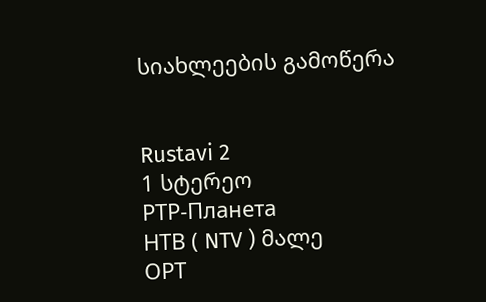სიახლეების გამოწერა


Rustavi 2
1 სტერეო
РТР-Планета
НТВ ( NTV ) მალე
ОРТ